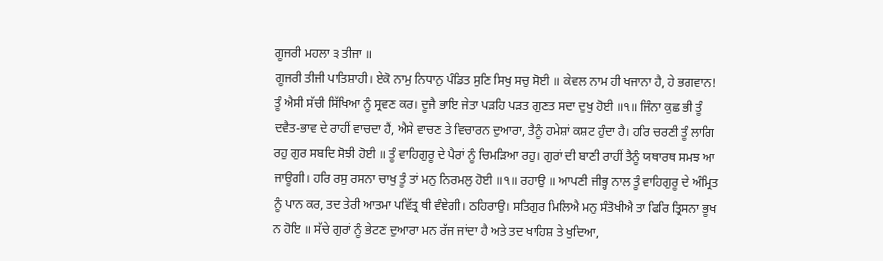ਗੂਜਰੀ ਮਹਲਾ ੩ ਤੀਜਾ ॥
ਗੂਜਰੀ ਤੀਜੀ ਪਾਤਿਸ਼ਾਹੀ। ਏਕੋ ਨਾਮੁ ਨਿਧਾਨੁ ਪੰਡਿਤ ਸੁਣਿ ਸਿਖੁ ਸਚੁ ਸੋਈ ॥ ਕੇਵਲ ਨਾਮ ਹੀ ਖਜਾਨਾ ਹੈ, ਹੇ ਭਗਵਾਨ! ਤੂੰ ਐਸੀ ਸੱਚੀ ਸਿੱਖਿਆ ਨੂੰ ਸ੍ਰਵਣ ਕਰ। ਦੂਜੈ ਭਾਇ ਜੇਤਾ ਪੜਹਿ ਪੜਤ ਗੁਣਤ ਸਦਾ ਦੁਖੁ ਹੋਈ ॥੧॥ ਜਿੰਨਾ ਕੁਛ ਭੀ ਤੂੰ ਦਵੈਤ-ਭਾਵ ਦੇ ਰਾਹੀਂ ਵਾਚਦਾ ਹੈਂ, ਐਸੇ ਵਾਚਣ ਤੇ ਵਿਚਾਰਨ ਦੁਆਰਾ, ਤੈਨੂੰ ਹਮੇਸ਼ਾਂ ਕਸ਼ਟ ਹੁੰਦਾ ਹੈ। ਹਰਿ ਚਰਣੀ ਤੂੰ ਲਾਗਿ ਰਹੁ ਗੁਰ ਸਬਦਿ ਸੋਝੀ ਹੋਈ ॥ ਤੂੰ ਵਾਹਿਗੁਰੂ ਦੇ ਪੈਰਾਂ ਨੂੰ ਚਿਮੜਿਆ ਰਹੁ। ਗੁਰਾਂ ਦੀ ਬਾਣੀ ਰਾਹੀਂ ਤੈਨੂੰ ਯਥਾਰਥ ਸਮਝ ਆ ਜਾਊਗੀ। ਹਰਿ ਰਸੁ ਰਸਨਾ ਚਾਖੁ ਤੂੰ ਤਾਂ ਮਨੁ ਨਿਰਮਲੁ ਹੋਈ ॥੧॥ ਰਹਾਉ ॥ ਆਪਣੀ ਜੀਭ੍ਹ ਨਾਲ ਤੂੰ ਵਾਹਿਗੁਰੂ ਦੇ ਅੰਮ੍ਰਿਤ ਨੂੰ ਪਾਨ ਕਰ, ਤਦ ਤੇਰੀ ਆਤਮਾ ਪਵਿੱਤ੍ਰ ਥੀ ਵੰਞੇਗੀ। ਠਹਿਰਾਉ। ਸਤਿਗੁਰ ਮਿਲਿਐ ਮਨੁ ਸੰਤੋਖੀਐ ਤਾ ਫਿਰਿ ਤ੍ਰਿਸਨਾ ਭੂਖ ਨ ਹੋਇ ॥ ਸੱਚੇ ਗੁਰਾਂ ਨੂੰ ਭੇਟਣ ਦੁਆਰਾ ਮਨ ਰੱਜ ਜਾਂਦਾ ਹੈ ਅਤੇ ਤਦ ਖਾਹਿਸ਼ ਤੇ ਖੁਦਿਆ,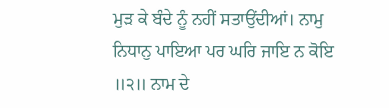ਮੁੜ ਕੇ ਬੰਦੇ ਨੂੰ ਨਹੀਂ ਸਤਾਉਂਦੀਆਂ। ਨਾਮੁ ਨਿਧਾਨੁ ਪਾਇਆ ਪਰ ਘਰਿ ਜਾਇ ਨ ਕੋਇ ॥੨॥ ਨਾਮ ਦੇ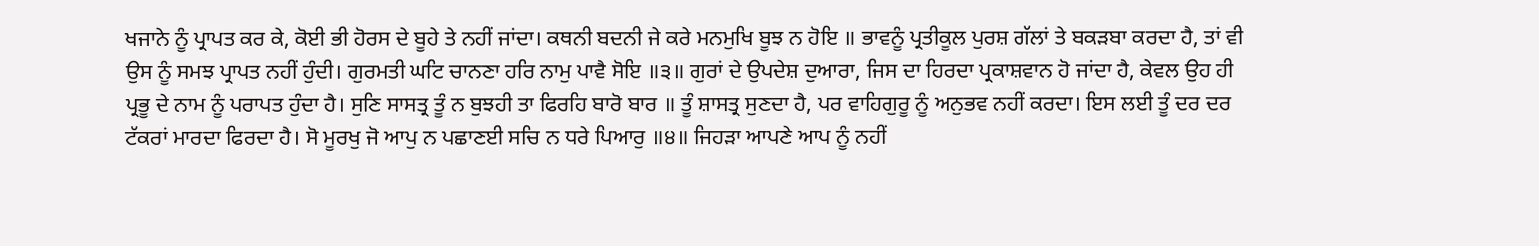ਖਜਾਨੇ ਨੂੰ ਪ੍ਰਾਪਤ ਕਰ ਕੇ, ਕੋਈ ਭੀ ਹੋਰਸ ਦੇ ਬੂਹੇ ਤੇ ਨਹੀਂ ਜਾਂਦਾ। ਕਥਨੀ ਬਦਨੀ ਜੇ ਕਰੇ ਮਨਮੁਖਿ ਬੂਝ ਨ ਹੋਇ ॥ ਭਾਵਨੂੰ ਪ੍ਰਤੀਕੂਲ ਪੁਰਸ਼ ਗੱਲਾਂ ਤੇ ਬਕੜਬਾ ਕਰਦਾ ਹੈ, ਤਾਂ ਵੀ ਉਸ ਨੂੰ ਸਮਝ ਪ੍ਰਾਪਤ ਨਹੀਂ ਹੁੰਦੀ। ਗੁਰਮਤੀ ਘਟਿ ਚਾਨਣਾ ਹਰਿ ਨਾਮੁ ਪਾਵੈ ਸੋਇ ॥੩॥ ਗੁਰਾਂ ਦੇ ਉਪਦੇਸ਼ ਦੁਆਰਾ, ਜਿਸ ਦਾ ਹਿਰਦਾ ਪ੍ਰਕਾਸ਼ਵਾਨ ਹੋ ਜਾਂਦਾ ਹੈ, ਕੇਵਲ ਉਹ ਹੀ ਪ੍ਰਭੂ ਦੇ ਨਾਮ ਨੂੰ ਪਰਾਪਤ ਹੁੰਦਾ ਹੈ। ਸੁਣਿ ਸਾਸਤ੍ਰ ਤੂੰ ਨ ਬੁਝਹੀ ਤਾ ਫਿਰਹਿ ਬਾਰੋ ਬਾਰ ॥ ਤੂੰ ਸ਼ਾਸਤ੍ਰ ਸੁਣਦਾ ਹੈ, ਪਰ ਵਾਹਿਗੁਰੂ ਨੂੰ ਅਨੁਭਵ ਨਹੀਂ ਕਰਦਾ। ਇਸ ਲਈ ਤੂੰ ਦਰ ਦਰ ਟੱਕਰਾਂ ਮਾਰਦਾ ਫਿਰਦਾ ਹੈ। ਸੋ ਮੂਰਖੁ ਜੋ ਆਪੁ ਨ ਪਛਾਣਈ ਸਚਿ ਨ ਧਰੇ ਪਿਆਰੁ ॥੪॥ ਜਿਹੜਾ ਆਪਣੇ ਆਪ ਨੂੰ ਨਹੀਂ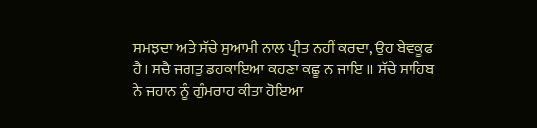ਸਮਝਦਾ ਅਤੇ ਸੱਚੇ ਸੁਆਮੀ ਨਾਲ ਪ੍ਰੀਤ ਨਹੀਂ ਕਰਦਾ, ਉਹ ਬੇਵਕੂਫ ਹੈ। ਸਚੈ ਜਗਤੁ ਡਹਕਾਇਆ ਕਹਣਾ ਕਛੂ ਨ ਜਾਇ ॥ ਸੱਚੇ ਸਾਹਿਬ ਨੇ ਜਹਾਨ ਨੂੰ ਗੁੰਮਰਾਹ ਕੀਤਾ ਹੋਇਆ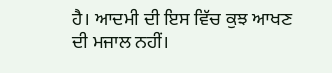ਹੈ। ਆਦਮੀ ਦੀ ਇਸ ਵਿੱਚ ਕੁਝ ਆਖਣ ਦੀ ਮਜਾਲ ਨਹੀਂ।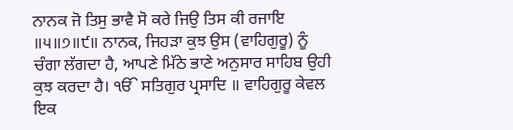ਨਾਨਕ ਜੋ ਤਿਸੁ ਭਾਵੈ ਸੋ ਕਰੇ ਜਿਉ ਤਿਸ ਕੀ ਰਜਾਇ ॥੫॥੭॥੯॥ ਨਾਨਕ, ਜਿਹੜਾ ਕੁਝ ਉਸ (ਵਾਹਿਗੁਰੂ) ਨੂੰ ਚੰਗਾ ਲੱਗਦਾ ਹੈ, ਆਪਣੇ ਮਿੱਠੇ ਭਾਣੇ ਅਨੁਸਾਰ ਸਾਹਿਬ ਉਹੀ ਕੁਝ ਕਰਦਾ ਹੈ। ੴ ਸਤਿਗੁਰ ਪ੍ਰਸਾਦਿ ॥ ਵਾਹਿਗੁਰੂ ਕੇਵਲ ਇਕ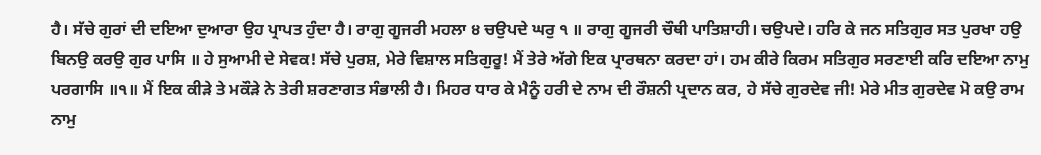ਹੈ। ਸੱਚੇ ਗੁਰਾਂ ਦੀ ਦਇਆ ਦੁਆਰਾ ਉਹ ਪ੍ਰਾਪਤ ਹੁੰਦਾ ਹੈ। ਰਾਗੁ ਗੂਜਰੀ ਮਹਲਾ ੪ ਚਉਪਦੇ ਘਰੁ ੧ ॥ ਰਾਗੁ ਗੂਜਰੀ ਚੌਥੀ ਪਾਤਿਸ਼ਾਹੀ। ਚਉਪਦੇ। ਹਰਿ ਕੇ ਜਨ ਸਤਿਗੁਰ ਸਤ ਪੁਰਖਾ ਹਉ ਬਿਨਉ ਕਰਉ ਗੁਰ ਪਾਸਿ ॥ ਹੇ ਸੁਆਮੀ ਦੇ ਸੇਵਕ! ਸੱਚੇ ਪੁਰਸ਼, ਮੇਰੇ ਵਿਸ਼ਾਲ ਸਤਿਗੁਰੂ! ਮੈਂ ਤੇਰੇ ਅੱਗੇ ਇਕ ਪ੍ਰਾਰਥਨਾ ਕਰਦਾ ਹਾਂ। ਹਮ ਕੀਰੇ ਕਿਰਮ ਸਤਿਗੁਰ ਸਰਣਾਈ ਕਰਿ ਦਇਆ ਨਾਮੁ ਪਰਗਾਸਿ ॥੧॥ ਮੈਂ ਇਕ ਕੀੜੇ ਤੇ ਮਕੌੜੇ ਨੇ ਤੇਰੀ ਸ਼ਰਣਾਗਤ ਸੰਭਾਲੀ ਹੈ। ਮਿਹਰ ਧਾਰ ਕੇ ਮੈਨੂੰ ਹਰੀ ਦੇ ਨਾਮ ਦੀ ਰੌਸ਼ਨੀ ਪ੍ਰਦਾਨ ਕਰ, ਹੇ ਸੱਚੇ ਗੁਰਦੇਵ ਜੀ! ਮੇਰੇ ਮੀਤ ਗੁਰਦੇਵ ਮੋ ਕਉ ਰਾਮ ਨਾਮੁ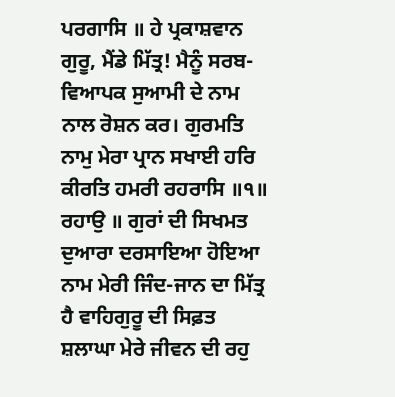ਪਰਗਾਸਿ ॥ ਹੇ ਪ੍ਰਕਾਸ਼ਵਾਨ ਗੁਰੂ, ਮੈਂਡੇ ਮਿੱਤ੍ਰ! ਮੈਨੂੰ ਸਰਬ-ਵਿਆਪਕ ਸੁਆਮੀ ਦੇ ਨਾਮ ਨਾਲ ਰੋਸ਼ਨ ਕਰ। ਗੁਰਮਤਿ ਨਾਮੁ ਮੇਰਾ ਪ੍ਰਾਨ ਸਖਾਈ ਹਰਿ ਕੀਰਤਿ ਹਮਰੀ ਰਹਰਾਸਿ ॥੧॥ ਰਹਾਉ ॥ ਗੁਰਾਂ ਦੀ ਸਿਖਮਤ ਦੁਆਰਾ ਦਰਸਾਇਆ ਹੋਇਆ ਨਾਮ ਮੇਰੀ ਜਿੰਦ-ਜਾਨ ਦਾ ਮਿੱਤ੍ਰ ਹੈ ਵਾਹਿਗੁਰੂ ਦੀ ਸਿਫ਼ਤ ਸ਼ਲਾਘਾ ਮੇਰੇ ਜੀਵਨ ਦੀ ਰਹੁ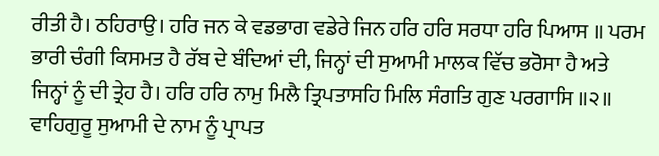ਰੀਤੀ ਹੈ। ਠਹਿਰਾਉ। ਹਰਿ ਜਨ ਕੇ ਵਡਭਾਗ ਵਡੇਰੇ ਜਿਨ ਹਰਿ ਹਰਿ ਸਰਧਾ ਹਰਿ ਪਿਆਸ ॥ ਪਰਮ ਭਾਰੀ ਚੰਗੀ ਕਿਸਮਤ ਹੈ ਰੱਬ ਦੇ ਬੰਦਿਆਂ ਦੀ, ਜਿਨ੍ਹਾਂ ਦੀ ਸੁਆਮੀ ਮਾਲਕ ਵਿੱਚ ਭਰੋਸਾ ਹੈ ਅਤੇ ਜਿਨ੍ਹਾਂ ਨੂੰ ਦੀ ਤ੍ਰੇਹ ਹੈ। ਹਰਿ ਹਰਿ ਨਾਮੁ ਮਿਲੈ ਤ੍ਰਿਪਤਾਸਹਿ ਮਿਲਿ ਸੰਗਤਿ ਗੁਣ ਪਰਗਾਸਿ ॥੨॥ ਵਾਹਿਗੁਰੂ ਸੁਆਮੀ ਦੇ ਨਾਮ ਨੂੰ ਪ੍ਰਾਪਤ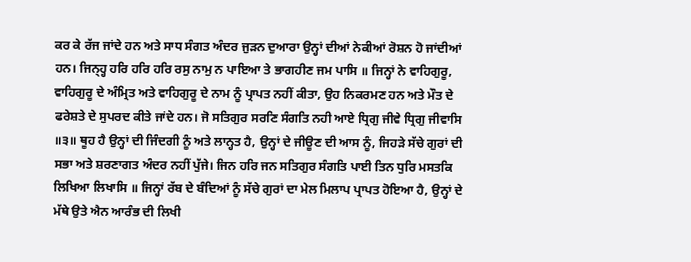ਕਰ ਕੇ ਰੱਜ ਜਾਂਦੇ ਹਨ ਅਤੇ ਸਾਧ ਸੰਗਤ ਅੰਦਰ ਜੁੜਨ ਦੁਆਰਾ ਉਨ੍ਹਾਂ ਦੀਆਂ ਨੇਕੀਆਂ ਰੋਸ਼ਨ ਹੋ ਜਾਂਦੀਆਂ ਹਨ। ਜਿਨ੍ਹ੍ਹ ਹਰਿ ਹਰਿ ਹਰਿ ਰਸੁ ਨਾਮੁ ਨ ਪਾਇਆ ਤੇ ਭਾਗਹੀਣ ਜਮ ਪਾਸਿ ॥ ਜਿਨ੍ਹਾਂ ਨੇ ਵਾਹਿਗੁਰੂ, ਵਾਹਿਗੁਰੂ ਦੇ ਅੰਮ੍ਰਿਤ ਅਤੇ ਵਾਹਿਗੁਰੂ ਦੇ ਨਾਮ ਨੂੰ ਪ੍ਰਾਪਤ ਨਹੀਂ ਕੀਤਾ, ਉਹ ਨਿਕਰਮਣ ਹਨ ਅਤੇ ਮੌਤ ਦੇ ਫਰੇਸ਼ਤੇ ਦੇ ਸੁਪਰਦ ਕੀਤੇ ਜਾਂਦੇ ਹਨ। ਜੋ ਸਤਿਗੁਰ ਸਰਣਿ ਸੰਗਤਿ ਨਹੀ ਆਏ ਧ੍ਰਿਗੁ ਜੀਵੇ ਧ੍ਰਿਗੁ ਜੀਵਾਸਿ ॥੩॥ ਥੂਹ ਹੈ ਉਨ੍ਹਾਂ ਦੀ ਜਿੰਦਗੀ ਨੂੰ ਅਤੇ ਲਾਨ੍ਹਤ ਹੈ, ਉਨ੍ਹਾਂ ਦੇ ਜੀਊਣ ਦੀ ਆਸ ਨੂੰ, ਜਿਹੜੇ ਸੱਚੇ ਗੁਰਾਂ ਦੀ ਸਭਾ ਅਤੇ ਸ਼ਰਣਾਗਤ ਅੰਦਰ ਨਹੀਂ ਪੁੱਜੇ। ਜਿਨ ਹਰਿ ਜਨ ਸਤਿਗੁਰ ਸੰਗਤਿ ਪਾਈ ਤਿਨ ਧੁਰਿ ਮਸਤਕਿ ਲਿਖਿਆ ਲਿਖਾਸਿ ॥ ਜਿਨ੍ਹਾਂ ਰੱਬ ਦੇ ਬੰਦਿਆਂ ਨੂੰ ਸੱਚੇ ਗੁਰਾਂ ਦਾ ਮੇਲ ਮਿਲਾਪ ਪ੍ਰਾਪਤ ਹੋਇਆ ਹੈ, ਉਨ੍ਹਾਂ ਦੇ ਮੱਥੇ ਉਤੇ ਐਨ ਆਰੰਭ ਦੀ ਲਿਖੀ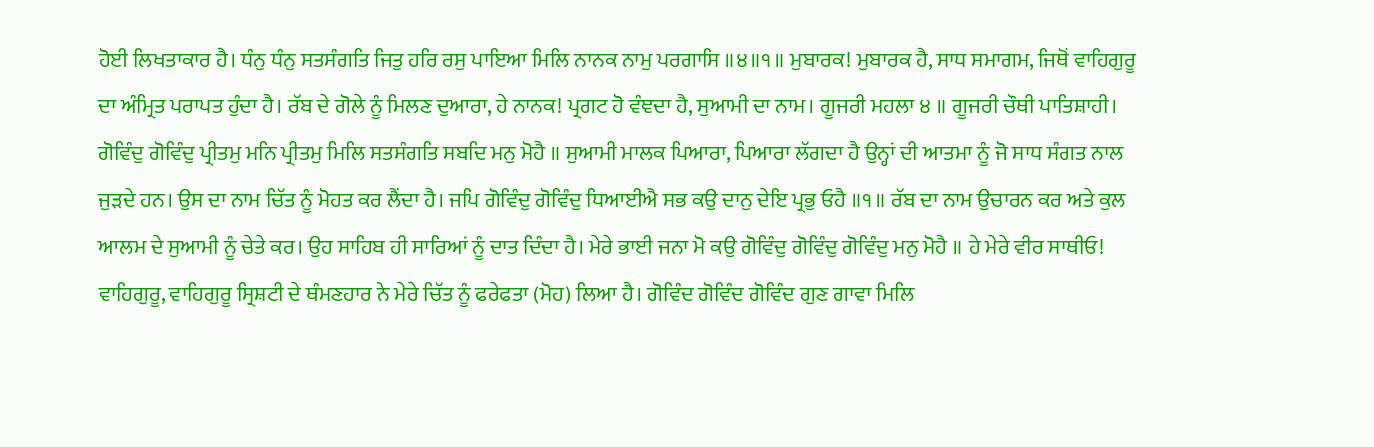ਹੋਈ ਲਿਖਤਾਕਾਰ ਹੈ। ਧੰਨੁ ਧੰਨੁ ਸਤਸੰਗਤਿ ਜਿਤੁ ਹਰਿ ਰਸੁ ਪਾਇਆ ਮਿਲਿ ਨਾਨਕ ਨਾਮੁ ਪਰਗਾਸਿ ॥੪॥੧॥ ਮੁਬਾਰਕ! ਮੁਬਾਰਕ ਹੈ, ਸਾਧ ਸਮਾਗਮ, ਜਿਥੋਂ ਵਾਹਿਗੁਰੂ ਦਾ ਅੰਮ੍ਰਿਤ ਪਰਾਪਤ ਹੁੰਦਾ ਹੈ। ਰੱਬ ਦੇ ਗੋਲੇ ਨੂੰ ਮਿਲਣ ਦੁਆਰਾ, ਹੇ ਨਾਨਕ! ਪ੍ਰਗਟ ਹੋ ਵੰਞਦਾ ਹੈ, ਸੁਆਮੀ ਦਾ ਨਾਮ। ਗੂਜਰੀ ਮਹਲਾ ੪ ॥ ਗੂਜਰੀ ਚੌਥੀ ਪਾਤਿਸ਼ਾਹੀ। ਗੋਵਿੰਦੁ ਗੋਵਿੰਦੁ ਪ੍ਰੀਤਮੁ ਮਨਿ ਪ੍ਰੀਤਮੁ ਮਿਲਿ ਸਤਸੰਗਤਿ ਸਬਦਿ ਮਨੁ ਮੋਹੈ ॥ ਸੁਆਮੀ ਮਾਲਕ ਪਿਆਰਾ, ਪਿਆਰਾ ਲੱਗਦਾ ਹੈ ਉਨ੍ਹਾਂ ਦੀ ਆਤਮਾ ਨੂੰ ਜੋ ਸਾਧ ਸੰਗਤ ਨਾਲ ਜੁੜਦੇ ਹਨ। ਉਸ ਦਾ ਨਾਮ ਚਿੱਤ ਨੂੰ ਮੋਹਤ ਕਰ ਲੈਂਦਾ ਹੈ। ਜਪਿ ਗੋਵਿੰਦੁ ਗੋਵਿੰਦੁ ਧਿਆਈਐ ਸਭ ਕਉ ਦਾਨੁ ਦੇਇ ਪ੍ਰਭੁ ਓਹੈ ॥੧॥ ਰੱਬ ਦਾ ਨਾਮ ਉਚਾਰਨ ਕਰ ਅਤੇ ਕੁਲ ਆਲਮ ਦੇ ਸੁਆਮੀ ਨੂੰ ਚੇਤੇ ਕਰ। ਉਹ ਸਾਹਿਬ ਹੀ ਸਾਰਿਆਂ ਨੂੰ ਦਾਤ ਦਿੰਦਾ ਹੈ। ਮੇਰੇ ਭਾਈ ਜਨਾ ਮੋ ਕਉ ਗੋਵਿੰਦੁ ਗੋਵਿੰਦੁ ਗੋਵਿੰਦੁ ਮਨੁ ਮੋਹੈ ॥ ਹੇ ਮੇਰੇ ਵੀਰ ਸਾਥੀਓ! ਵਾਹਿਗੁਰੂ, ਵਾਹਿਗੁਰੂ ਸ੍ਰਿਸ਼ਟੀ ਦੇ ਥੰਮਣਹਾਰ ਨੇ ਮੇਰੇ ਚਿੱਤ ਨੂੰ ਫਰੇਫਤਾ (ਮੋਹ) ਲਿਆ ਹੈ। ਗੋਵਿੰਦ ਗੋਵਿੰਦ ਗੋਵਿੰਦ ਗੁਣ ਗਾਵਾ ਮਿਲਿ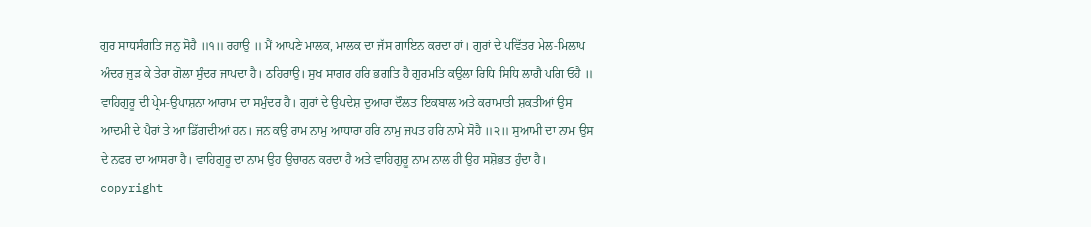ਗੁਰ ਸਾਧਸੰਗਤਿ ਜਨੁ ਸੋਹੈ ॥੧॥ ਰਹਾਉ ॥ ਮੈਂ ਆਪਣੇ ਮਾਲਕ, ਮਾਲਕ ਦਾ ਜੱਸ ਗਾਇਨ ਕਰਦਾ ਹਾਂ। ਗੁਰਾਂ ਦੇ ਪਵਿੱਤਰ ਮੇਲ-ਮਿਲਾਪ ਅੰਦਰ ਜੁੜ ਕੇ ਤੇਰਾ ਗੋਲਾ ਸੁੰਦਰ ਜਾਪਦਾ ਹੈ। ਠਹਿਰਾਉ। ਸੁਖ ਸਾਗਰ ਹਰਿ ਭਗਤਿ ਹੈ ਗੁਰਮਤਿ ਕਉਲਾ ਰਿਧਿ ਸਿਧਿ ਲਾਗੈ ਪਗਿ ਓਹੈ ॥ ਵਾਹਿਗੁਰੂ ਦੀ ਪ੍ਰੇਮ-ਉਪਾਸ਼ਨਾ ਆਰਾਮ ਦਾ ਸਮੁੰਦਰ ਹੈ। ਗੁਰਾਂ ਦੇ ਉਪਦੇਸ਼ ਦੁਆਰਾ ਦੌਲਤ ਇਕਬਾਲ ਅਤੇ ਕਰਾਮਾਤੀ ਸ਼ਕਤੀਆਂ ਉਸ ਆਦਮੀ ਦੇ ਪੈਰਾਂ ਤੇ ਆ ਡਿੱਗਦੀਆਂ ਹਨ। ਜਨ ਕਉ ਰਾਮ ਨਾਮੁ ਆਧਾਰਾ ਹਰਿ ਨਾਮੁ ਜਪਤ ਹਰਿ ਨਾਮੇ ਸੋਹੈ ॥੨॥ ਸੁਆਮੀ ਦਾ ਨਾਮ ਉਸ ਦੇ ਨਫਰ ਦਾ ਆਸਰਾ ਹੈ। ਵਾਹਿਗੁਰੂ ਦਾ ਨਾਮ ਉਹ ਉਚਾਰਨ ਕਰਦਾ ਹੈ ਅਤੇ ਵਾਹਿਗੁਰੂ ਨਾਮ ਨਾਲ ਹੀ ਉਹ ਸਸ਼ੋਭਤ ਹੁੰਦਾ ਹੈ। copyright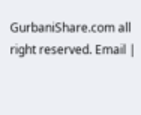GurbaniShare.com all right reserved. Email |